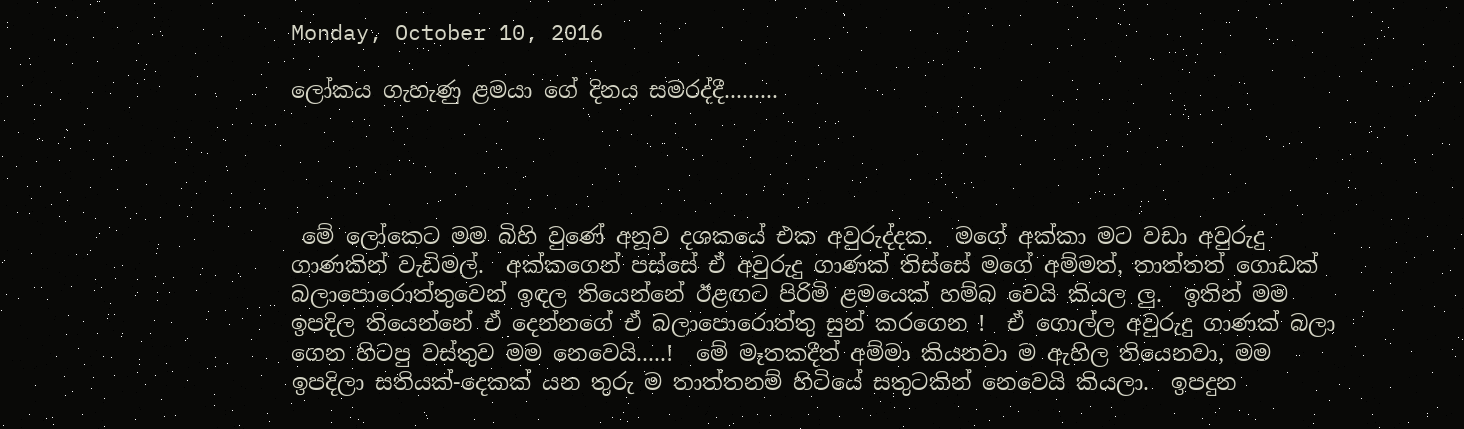Monday, October 10, 2016

ලෝකය ගැහැණු ළමයා ගේ දිනය සමරද්දී.........




 මේ ලෝකෙට මම බිහි වුණේ අනූව දශකයේ එක අවුරුද්දක.  මගේ අක්කා මට වඩා අවුරුදු ගාණකින් වැඩිමල්.  අක්කගෙන් පස්සේ ඒ අවුරුදු ගාණක් තිස්සේ මගේ අම්මත්, තාත්තත් ගොඩක් බලාපොරොත්තුවෙන් ඉඳල තියෙන්නේ ඊළඟට පිරිමි ළමයෙක් හම්බ වෙයි කියල ලු.  ඉතින් මම ඉපදිල තියෙන්නේ ඒ දෙන්නගේ ඒ බලාපොරොත්තු සුන් කරගෙන !  ඒ ගොල්ල අවුරුදු ගාණක් බලා ගෙන හිටපු වස්තුව මම නෙවෙයි.....!  මේ මෑතකදීත් අම්මා කියනවා ම ඇහිල තියෙනවා, මම ඉපදිලා සතියක්-දෙකක් යන තුරු ම තාත්තනම් හිටියේ සතුටකින් නෙවෙයි කියලා.  ඉපදුන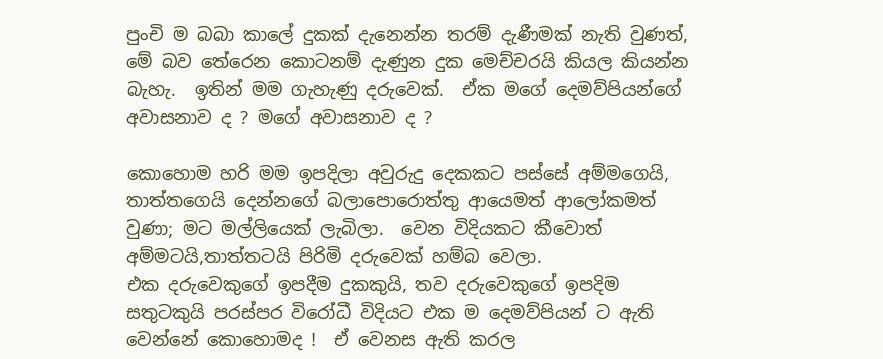පුංචි ම බබා කාලේ දුකක් දැනෙන්න තරම් දැණීමක් නැති වුණත්, මේ බව තේරෙන කොටනම් දැණුන දුක මෙච්චරයි කියල කියන්න බැහැ.  ඉතින් මම ගැහැණු දරුවෙක්.  ඒක මගේ දෙමව්පියන්ගේ අවාසනාව ද ? මගේ අවාසනාව ද ?

කොහොම හරි මම ඉපදිලා අවුරුදු දෙකකට පස්සේ අම්මගෙයි, තාත්තගෙයි දෙන්නගේ බලාපොරොත්තු ආයෙමත් ආලෝකමත් වුණා; මට මල්ලියෙක් ලැබිලා.  වෙන විදියකට කීවොත් අම්මටයි,තාත්තටයි පිරිමි දරුවෙක් හම්බ වෙලා.
එක දරුවෙකුගේ ඉපදීම දුකකුයි, තව දරුවෙකුගේ ඉපදිම සතුටකුයි පරස්පර විරෝධී විදියට එක ම දෙමව්පියන් ට ඇති වෙන්නේ කොහොමද !  ඒ වෙනස ඇති කරල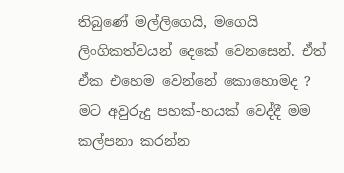තිබුණේ මල්ලිගෙයි, මගෙයි ලිංගිකත්වයන් දෙකේ වෙනසෙන්. ඒත් ඒක එහෙම වෙන්නේ කොහොමද ?  මට අවුරුදු පහක්-හයක් වෙද්දී මම කල්පනා කරන්න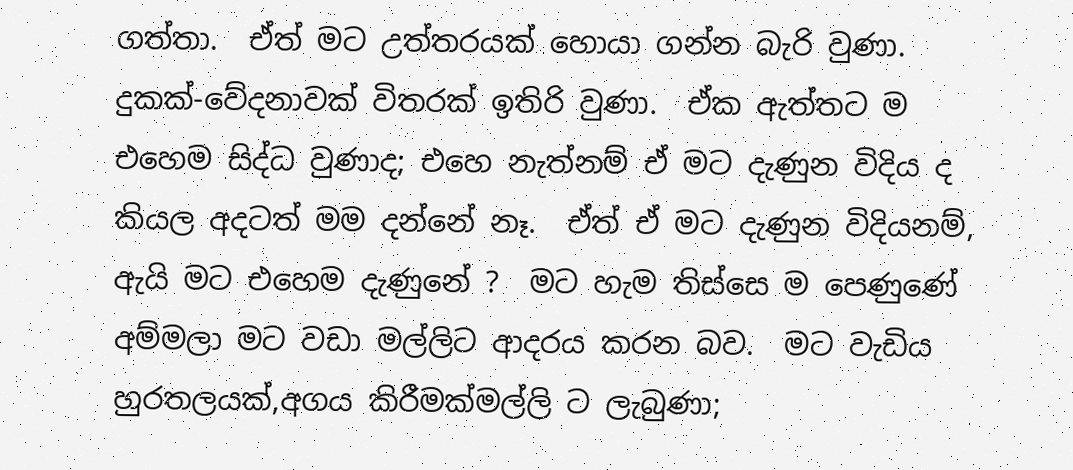ගත්තා.  ඒත් මට උත්තරයක් හොයා ගන්න බැරි වුණා.  දුකක්-වේදනාවක් විතරක් ඉතිරි වුණා.  ඒක ඇත්තට ම එහෙම සිද්ධ වුණාද; එහෙ නැත්නම් ඒ මට දැණුන විදිය ද කියල අදටත් මම දන්නේ නෑ.  ඒත් ඒ මට දැණුන විදියනම්, ඇයි මට එහෙම දැණුනේ ?  මට හැම තිස්සෙ ම පෙණුණේ අම්මලා මට වඩා මල්ලිට ආදරය කරන බව.  මට වැඩිය හුරතලයක්,අගය කිරීමක්මල්ලි ට ලැබුණා;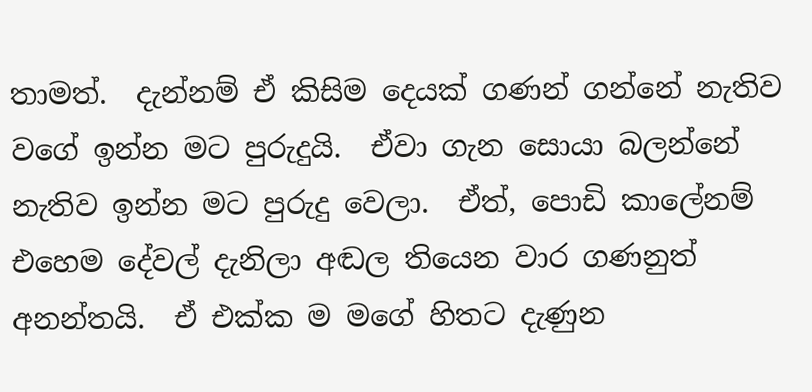තාමත්.  දැන්නම් ඒ කිසිම දෙයක් ගණන් ගන්නේ නැතිව වගේ ඉන්න මට පුරුදුයි.  ඒවා ගැන සොයා බලන්නේ නැතිව ඉන්න මට පුරුදු වෙලා.  ඒත්, පොඩි කාලේනම් එහෙම දේවල් දැනිලා අඬල තියෙන වාර ගණනුත් අනන්තයි.  ඒ එක්ක ම මගේ හිතට දැණුන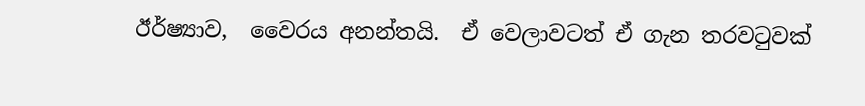ඊර්ෂ්‍යාව,  වෛරය අනන්තයි.  ඒ වෙලාවටත් ඒ ගැන තරවටුවක්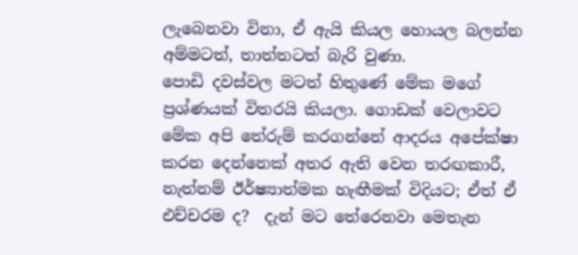ලැබෙනවා විනා, ඒ ඇයි කියල හොයල බලන්න අම්මටත්, තාත්තටත් බැරි වුණා.
පොඩි දවස්වල මටත් හිතුණේ මේක මගේ ප්‍රශ්ණයක් විතරයි කියලා. ගොඩක් වෙලාවට මේක අපි තේරුම් කරගන්නේ ආදරය අපේක්ෂා කරන දෙන්නෙක් අතර ඇති වෙන තරඟකාරී, නැත්නම් ඊර්ෂ්‍යාත්මක හැඟීමක් විදියට; ඒත් ඒ එච්චරම ද?  දැන් මට තේරෙනවා මෙතැන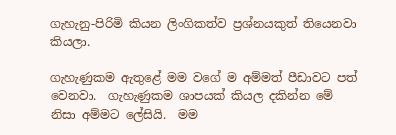ගැහැනු-පිරිමි කියන ලිංගිකත්ව ප්‍රශ්නයකුත් තියෙනවා කියලා.

ගැහැණුකම ඇතුළේ මම වගේ ම අම්මත් පීඩාවට පත් වෙනවා.  ගැහැණුකම ශාපයක් කියල දකින්න මේ නිසා අම්මට ලේසියි.  මම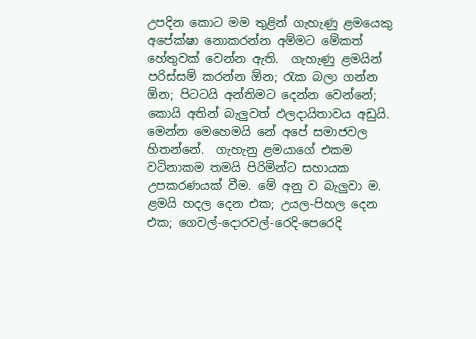උපදින කොට මම තුළින් ගැහැණු ළමයෙකු අපේක්ෂා නොකරන්න අම්මට මේකත් හේතුවක් වෙන්න ඇති.  ගැහැණු ළමයින් පරිස්සම් කරන්න ඕන; රැක බලා ගන්න ඕන; පිටටයි අන්තිමට දෙන්න වෙන්නේ; කොයි අතින් බැලුවත් ඵලදායිතාවය අඩුයි.  මෙන්න මෙහෙමයි නේ අපේ සමාජවල හිතන්නේ.  ගැහැනු ළමයාගේ එකම වටිනාකම තමයි පිරිමින්ට සහායක උපකරණයක් වීම. මේ අනු ව බැලුවා ම.  ළමයි හදල දෙන එක; උයල-පිහල දෙන එක; ගෙවල්-දොරවල්-රෙදි-පෙරෙදි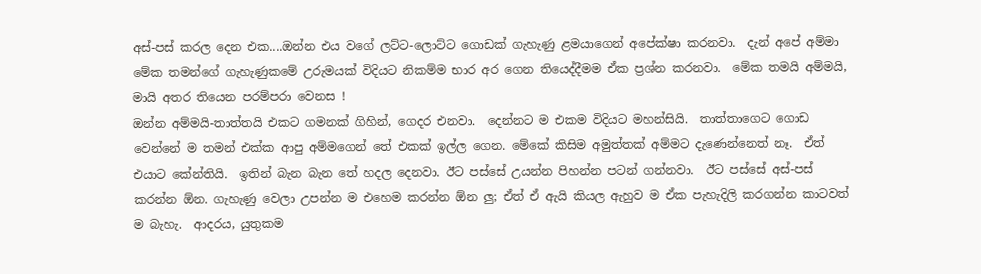අස්-පස් කරල දෙන එක....ඔන්න එය වගේ ලට්ට-ලොට්ට ගොඩක් ගැහැණු ළමයාගෙන් අපේක්ෂා කරනවා.  දැන් අපේ අම්මා මේක තමන්ගේ ගැහැණුකමේ උරුමයක් විදියට නිකම්ම භාර අර ගෙන තියෙද්දීමම ඒක ප්‍රශ්න කරනවා.  මේක තමයි අම්මයි, මායි අතර තියෙන පරම්පරා වෙනස !
ඔන්න අම්මයි-තාත්තයි එකට ගමනක් ගිහින්, ගෙදර එනවා.  දෙන්නට ම එකම විදියට මහන්සියි.  තාත්තාගෙට ගොඩ වෙන්නේ ම තමන් එක්ක ආපු අම්මගෙන් තේ එකක් ඉල්ල ගෙන. මේකේ කිසිම අමුත්තක් අම්මට දැණෙන්නෙත් නෑ.  ඒත් එයාට කේන්තියි.  ඉතින් බැන බැන තේ හදල දෙනවා. ඊට පස්සේ උයන්න පිහන්න පටන් ගන්නවා.  ඊට පස්සේ අස්-පස් කරන්න ඕන. ගැහැණු වෙලා උපන්න ම එහෙම කරන්න ඕන ලු; ඒත් ඒ ඇයි කියල ඇහුව ම ඒක පැහැදිලි කරගන්න කාටවත් ම බැහැ.  ආදරය, යුතුකම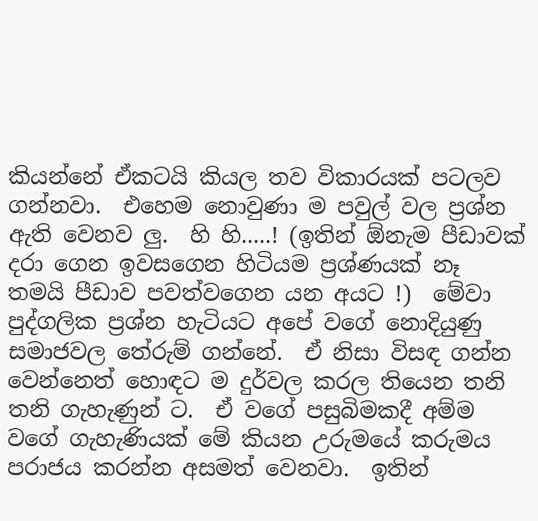කියන්නේ ඒකටයි කියල තව විකාරයක් පටලව ගන්නවා.  එහෙම නොවුණා ම පවුල් වල ප්‍රශ්න ඇති වෙනව ලු.  හි හි.....! (ඉතින් ඕනැම පීඩාවක් දරා ගෙන ඉවසගෙන හිටියම ප්‍රශ්ණයක් නෑ තමයි පීඩාව පවත්වගෙන යන අයට !)  මේවා පුද්ගලික ප්‍රශ්න හැටියට අපේ වගේ නොදියුණු සමාජවල තේරුම් ගන්නේ.  ඒ නිසා විසඳ ගන්න වෙන්නෙත් හොඳට ම දුර්වල කරල තියෙන තනි තනි ගැහැණුන් ට.  ඒ වගේ පසුබිමකදී අම්ම වගේ ගැහැණියක් මේ කියන උරුමයේ කරුමය පරාජය කරන්න අසමත් වෙනවා.  ඉතින්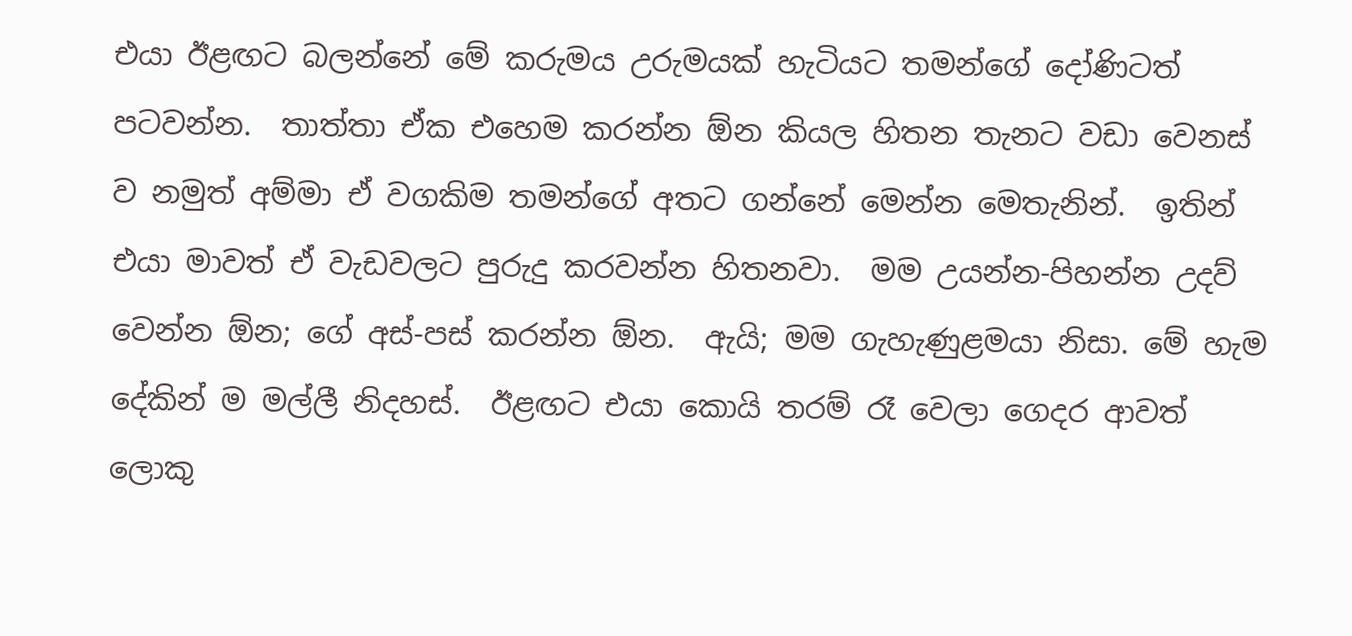එයා ඊළඟට බලන්නේ මේ කරුමය උරුමයක් හැටියට තමන්ගේ දෝණිටත් පටවන්න.  තාත්තා ඒක එහෙම කරන්න ඕන කියල හිතන තැනට වඩා වෙනස් ව නමුත් අම්මා ඒ වගකිම තමන්ගේ අතට ගන්නේ මෙන්න මෙතැනින්.  ඉතින් එයා මාවත් ඒ වැඩවලට පුරුදු කරවන්න හිතනවා.  මම උයන්න-පිහන්න උදව් වෙන්න ඕන; ගේ අස්-පස් කරන්න ඕන.  ඇයි; මම ගැහැණුළමයා නිසා. මේ හැම දේකින් ම මල්ලී නිදහස්.  ඊළඟට එයා කොයි තරම් රෑ වෙලා ගෙදර ආවත් ලොකු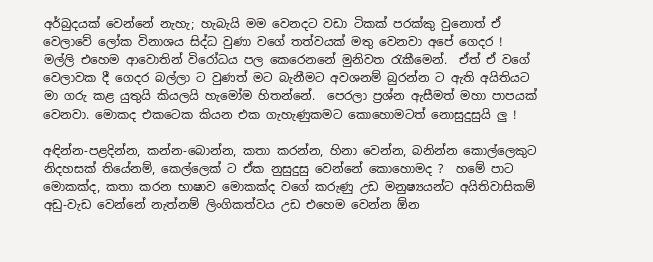අර්බුදයක් වෙන්නේ නැහැ; හැබැයි මම වෙනදට වඩා ටිකක් පරක්කු වුනොත් ඒ වෙලාවේ ලෝක විනාශය සිද්ධ වුණා වගේ තත්වයක් මතු වෙනවා අපේ ගෙදර !    මල්ලි එහෙම ආවොතින් විරෝධය පල කෙරෙනනේ මුනිවත රැකීමෙන්.  ඒත් ඒ වගේ වෙලාවක දී ගෙදර බල්ලා ට වුණත් මට බැනීමට අවශනම් බුරන්න ට ඇති අයිතියට මා ගරු කළ යුතුයි කියලයි හැමෝම හිතන්නේ.  පෙරලා ප්‍රශ්න ඇසීමත් මහා පාපයක් වෙනවා. මොකද එකටෙක කියන එක ගැහැණුකමට කොහොමටත් නොසුදුසුයි ලු !

අඳින්න-පළදින්න, කන්න-බොන්න, කතා කරන්න, හිනා වෙන්න, බනින්න කොල්ලෙකුට නිදහසක් තියේනම්, කෙල්ලෙක් ට ඒක නුසුදුසු වෙන්නේ කොහොමද ?  හමේ පාට මොකක්ද, කතා කරන භාෂාව මොකක්ද වගේ කරුණු උඩ මනුෂ්‍යයන්ට අයිතිවාසිකම් අඩු-වැඩ වෙන්නේ නැත්නම් ලිංගිකත්වය උඩ එහෙම වෙන්න ඕන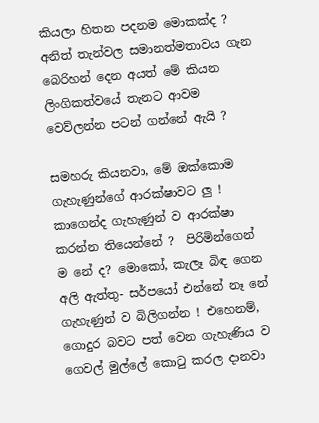කියලා හිතන පදනම මොකක්ද ? අනිත් තැන්වල සමානත්මතාවය ගැන බෙරිහන් දෙන අයත් මේ කියන ලිංගිකත්වයේ තැනට ආවම වෙව්ලන්න පටන් ගන්නේ ඇයි ?

සමහරු කියනවා, මේ ඔක්කොම ගැහැණුන්ගේ ආරක්ෂාවට ලු ! කාගෙන්ද ගැහැණුන් ව ආරක්ෂා කරන්න තියෙන්නේ ?  පිරිමින්ගෙන් ම නේ ද? මොකෝ, කැලෑ බිඳ ගෙන අලි ඇත්තු- සර්පයෝ එන්නේ නෑ නේ ගැහැණුන් ව බිලිගන්න ! එහෙනම්, ගොදුර බවට පත් වෙන ගැහැණිය ව ගෙවල් මුල්ලේ කොටු කරල දානවා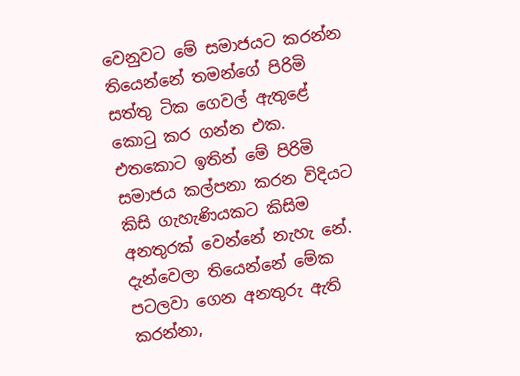වෙනුවට මේ සමාජයට කරන්න තියෙන්නේ තමන්ගේ පිරිමි සත්තු ටික ගෙවල් ඇතුළේ කොටු කර ගන්න එක.  එතකොට ඉතින් මේ පිරිමි සමාජය කල්පනා කරන විදියට කිසි ගැහැණියකට කිසිම අනතුරක් වෙන්නේ නැහැ නේ. දැන්වෙලා තියෙන්නේ මේක පටලවා ගෙන අනතුරු ඇති කරන්නා,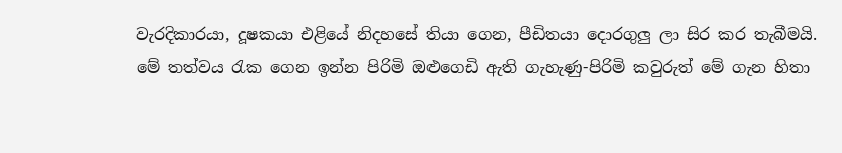වැරදිකාරයා, දූෂකයා එළියේ නිදහසේ තියා ගෙන, පීඩිතයා දොරගුලු ලා සිර කර තැබීමයි.  මේ තත්වය රැක ගෙන ඉන්න පිරිමි ඔළුගෙඩි ඇති ගැහැණු-පිරිමි කවුරුත් මේ ගැන හිතා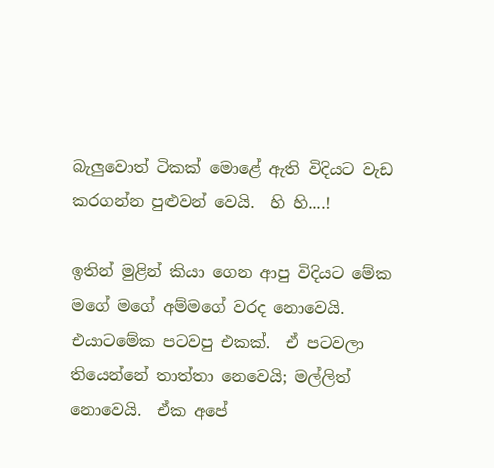බැලුවොත් ටිකක් මොළේ ඇති විදියට වැඩ කරගන්න පුළුවන් වෙයි.  හි හි....!

ඉතින් මුළින් කියා ගෙන ආපු විදියට මේක මගේ මගේ අම්මගේ වරද නොවෙයි.  එයාටමේක පටවපු එකක්.  ඒ පටවලා තියෙන්නේ තාත්තා නෙවෙයි; මල්ලිත් නොවෙයි.  ඒක අපේ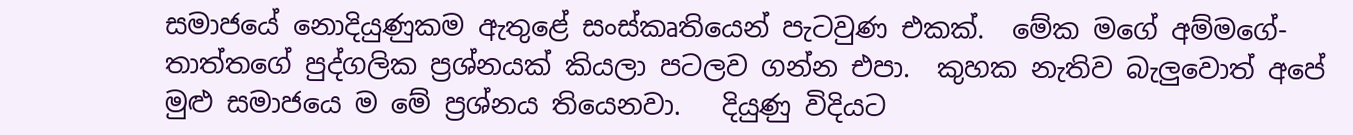සමාජයේ නොදියුණුකම ඇතුළේ සංස්කෘතියෙන් පැටවුණ එකක්.  මේක මගේ අම්මගේ-තාත්තගේ පුද්ගලික ප්‍රශ්නයක් කියලා පටලව ගන්න එපා.  කුහක නැතිව බැලුවොත් අපේ මුළු සමාජයෙ ම මේ ප්‍රශ්නය තියෙනවා.   දියුණු විදියට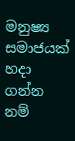මනුෂ්‍ය සමාජයක් හදා ගන්න නම්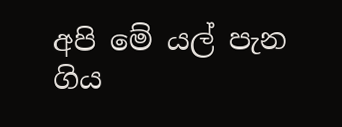අපි මේ යල් පැන ගිය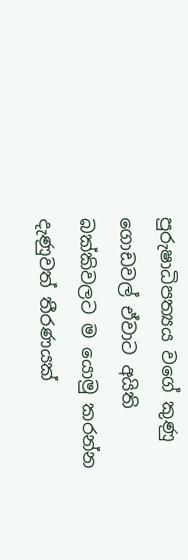පුරුෂාධිපත්‍යය වගේ කුණු ගොඩවල් ඒවාට අයිති බක්කිවලට ම යොමු කරන්න දැණුවත් තීරණයක්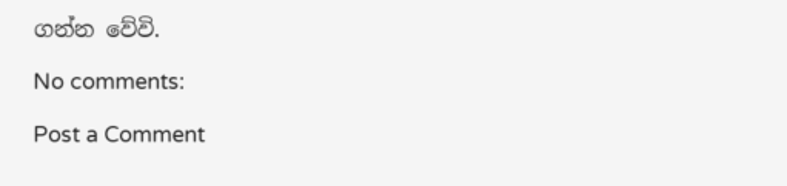ගන්න වේවි.

No comments:

Post a Comment